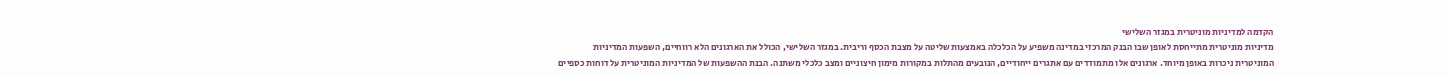הקדמה למדיניות מוניטרית במגזר השלישי
מדיניות מוניטרית מתייחסת לאופן שבו הבנק המרכזי במדינה משפיע על הכלכלה באמצעות שליטה על מצבת הכסף וריבית. במגזר השלישי, הכולל את הארגונים הלא רווחיים, השפעות המדיניות המוניטרית ניכרות באופן מיוחד. ארגונים אלו מתמודדים עם אתגרים ייחודיים, הנובעים מהתלות במקורות מימון חיצוניים ומצב כלכלי משתנה. הבנת ההשפעות של המדיניות המוניטרית על דוחות כספיים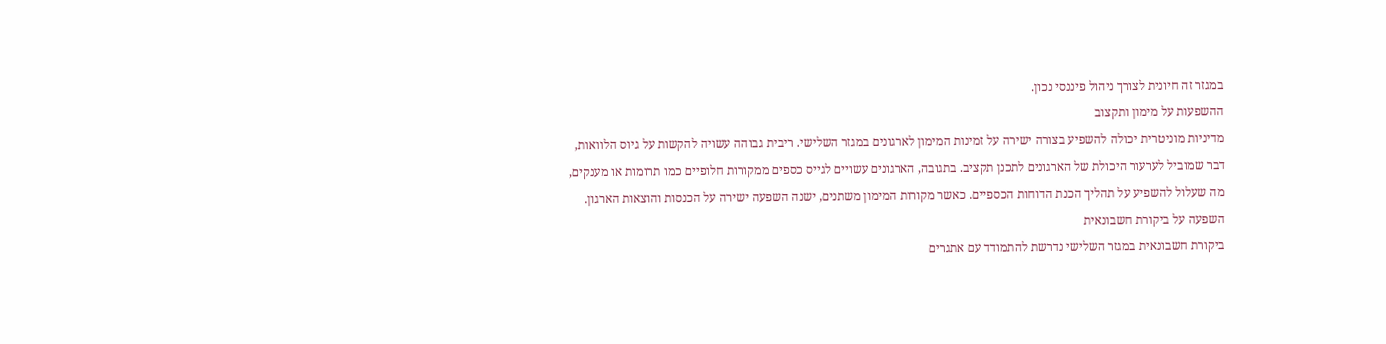במגזר זה חיונית לצורך ניהול פיננסי נכון.
ההשפעות על מימון ותקצוב
מדיניות מוניטרית יכולה להשפיע בצורה ישירה על זמינות המימון לארגונים במגזר השלישי. ריבית גבוהה עשויה להקשות על גיוס הלוואות, דבר שמוביל לערעור היכולת של הארגונים לתכנן תקציב. בתגובה, הארגונים עשויים לגייס כספים ממקורות חלופיים כמו תרומות או מענקים, מה שעלול להשפיע על תהליך הכנת הדוחות הכספיים. כאשר מקורות המימון משתנים, ישנה השפעה ישירה על הכנסות והוצאות הארגון.
השפעה על ביקורת חשבונאית
ביקורת חשבונאית במגזר השלישי נדרשת להתמודד עם אתגרים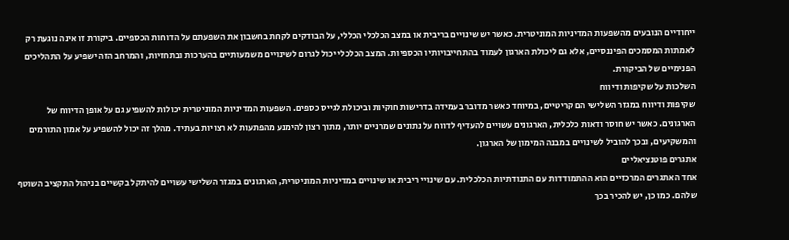ייחודיים הנובעים מהשפעות המדיניות המוניטרית. כאשר יש שינויים בריבית או במצב הכלכלי הכללי, על הבודקים לקחת בחשבון את השפעתם על הדוחות הכספיים. ביקורת זו אינה נוגעת רק לאמתות המסמכים הפיננסיים, אלא גם ליכולת הארגון לעמוד בהתחייבויותיו הכספיות. המצב הכלכלי יכול לגרום לשינויים משמעותיים בהערכות ובתחזיות, והמרחב הזה ישפיע על התהליכים הפנימיים של הביקורת.
השלכות על שקיפות ודיווח
שקיפות ודיווח במגזר השלישי הם קריטיים, במיוחד כאשר מדובר בעמידה בדרישות חוקיות וביכולת לגייס כספים. השפעות המדיניות המוניטרית יכולות להשפיע גם על אופן הדיווח של הארגונים. כאשר יש חוסר ודאות כלכלית, הארגונים עשויים להעדיף לדווח על נתונים שמרניים יותר, מתוך רצון להימנע מהפתעות לא רצויות בעתיד. מהלך זה יכול להשפיע על אמון התורמים והמשקיעים, ובכך להוביל לשינויים במבנה המימון של הארגון.
אתגרים פוטנציאליים
אחד האתגרים המרכזיים הוא ההתמודדות עם התנודתיות הכלכלית. עם שינויי ריבית או שינויים במדיניות המוניטרית, הארגונים במגזר השלישי עשויים להיתקל בקשיים בניהול התקציב השוטף שלהם. כמו כן, יש להכיר בכך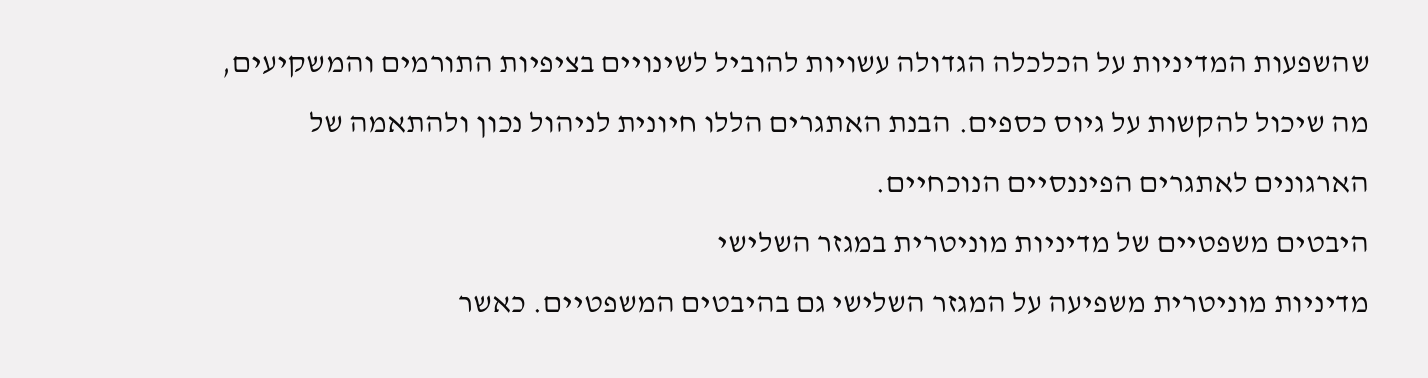שהשפעות המדיניות על הכלכלה הגדולה עשויות להוביל לשינויים בציפיות התורמים והמשקיעים, מה שיכול להקשות על גיוס כספים. הבנת האתגרים הללו חיונית לניהול נכון ולהתאמה של הארגונים לאתגרים הפיננסיים הנוכחיים.
היבטים משפטיים של מדיניות מוניטרית במגזר השלישי
מדיניות מוניטרית משפיעה על המגזר השלישי גם בהיבטים המשפטיים. כאשר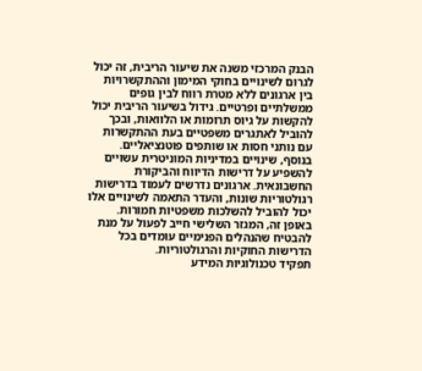הבנק המרכזי משנה את שיעור הריבית, זה יכול לגרום לשינויים בחוקי המימון וההתקשרויות בין ארגונים ללא מטרת רווח לבין גופים ממשלתיים ופרטיים. גידול בשיעור הריבית יכול להקשות על גיוס תרומות או הלוואות, ובכך להוביל לאתגרים משפטיים בעת ההתקשרות עם נותני חסות או שותפים פוטנציאליים.
בנוסף, שינויים במדיניות המוניטרית עשויים להשפיע על דרישות הדיווח והביקורת החשבונאית. ארגונים נדרשים לעמוד בדרישות רגולטוריות שונות, והעדר התאמה לשינויים אלו יכול להוביל להשלכות משפטיות חמורות. באופן זה, המגזר השלישי חייב לפעול על מנת להבטיח שהנהלים הפנימיים עומדים בכל הדרישות החוקיות והרגולטוריות.
תפקיד טכנולוגיות המידע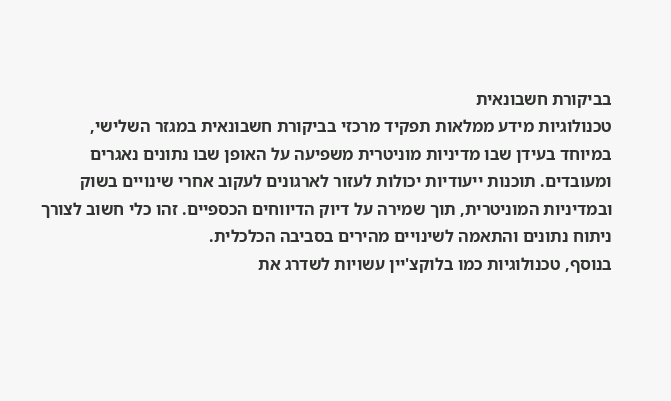בביקורת חשבונאית
טכנולוגיות מידע ממלאות תפקיד מרכזי בביקורת חשבונאית במגזר השלישי, במיוחד בעידן שבו מדיניות מוניטרית משפיעה על האופן שבו נתונים נאגרים ומעובדים. תוכנות ייעודיות יכולות לעזור לארגונים לעקוב אחרי שינויים בשוק ובמדיניות המוניטרית, תוך שמירה על דיוק הדיווחים הכספיים. זהו כלי חשוב לצורך ניתוח נתונים והתאמה לשינויים מהירים בסביבה הכלכלית.
בנוסף, טכנולוגיות כמו בלוקצ'יין עשויות לשדרג את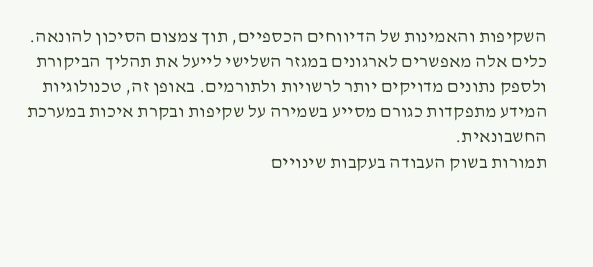השקיפות והאמינות של הדיווחים הכספיים, תוך צמצום הסיכון להונאה. כלים אלה מאפשרים לארגונים במגזר השלישי לייעל את תהליך הביקורת ולספק נתונים מדויקים יותר לרשויות ולתורמים. באופן זה, טכנולוגיות המידע מתפקדות כגורם מסייע בשמירה על שקיפות ובקרת איכות במערכת החשבונאית.
תמורות בשוק העבודה בעקבות שינויים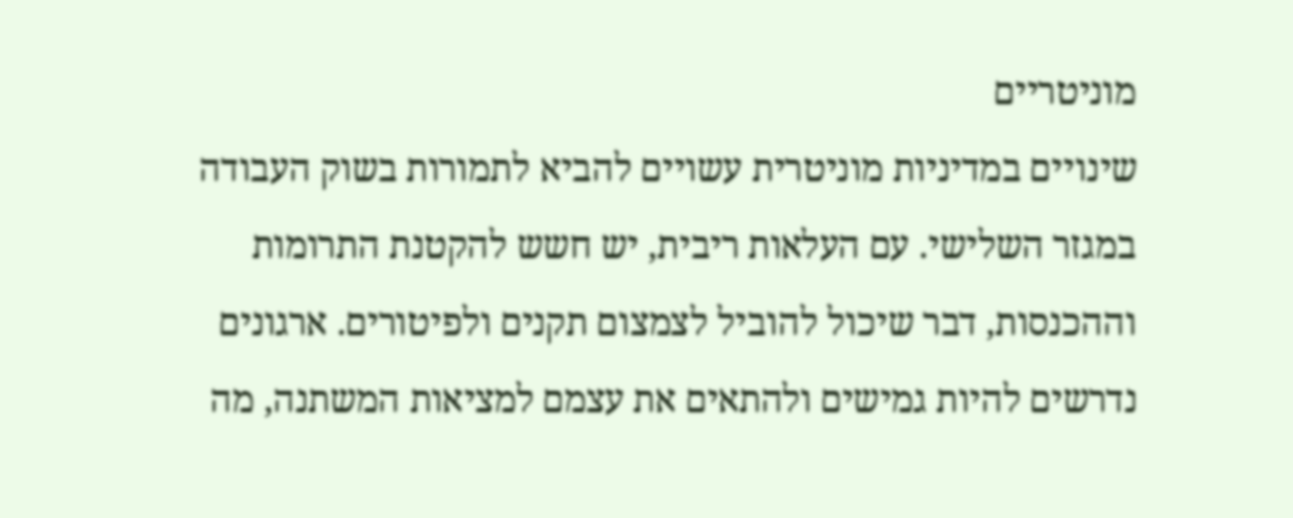מוניטריים
שינויים במדיניות מוניטרית עשויים להביא לתמורות בשוק העבודה במגזר השלישי. עם העלאות ריבית, יש חשש להקטנת התרומות וההכנסות, דבר שיכול להוביל לצמצום תקנים ולפיטורים. ארגונים נדרשים להיות גמישים ולהתאים את עצמם למציאות המשתנה, מה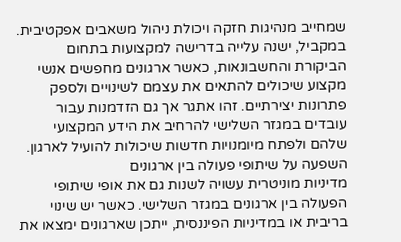שמחייב מנהיגות חזקה ויכולת ניהול משאבים אפקטיבית.
במקביל, ישנה עלייה בדרישה למקצועות בתחום הביקורת והחשבונאות, כאשר ארגונים מחפשים אנשי מקצוע שיכולים להתאים את עצמם לשינויים ולספק פתרונות יצירתיים. זהו אתגר אך גם הזדמנות עבור עובדים במגזר השלישי להרחיב את הידע המקצועי שלהם ולפתח מיומנויות חדשות שיכולות להועיל לארגון.
השפעה על שיתופי פעולה בין ארגונים
מדיניות מוניטרית עשויה לשנות גם את אופי שיתופי הפעולה בין ארגונים במגזר השלישי. כאשר יש שינוי בריבית או במדיניות הפיננסית, ייתכן שארגונים ימצאו את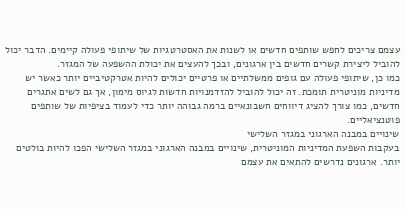עצמם צריכים לחפש שותפים חדשים או לשנות את האסטרטגיות של שיתופי פעולה קיימים. הדבר יכול להוביל ליצירת קשרים חדשים בין ארגונים, ובכך להעצים את יכולת ההשפעה של המגזר.
כמו כן, שיתופי פעולה עם גופים ממשלתיים או פרטיים יכולים להיות אטרקטיביים יותר כאשר יש מדיניות מוניטרית תומכת. זה יכול להוביל להזדמנויות חדשות לגיוס מימון, אך גם לשים אתגרים חדשים, כמו צורך להציג דיווחים חשבונאיים ברמה גבוהה יותר כדי לעמוד בציפיות של שותפים פוטנציאליים.
שינויים במבנה הארגוני במגזר השלישי
בעקבות השפעת המדיניות המוניטרית, שינויים במבנה הארגוני במגזר השלישי הפכו להיות בולטים יותר. ארגונים נדרשים להתאים את עצמם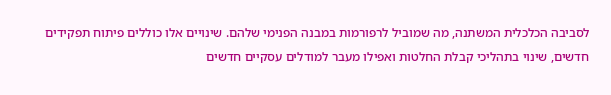לסביבה הכלכלית המשתנה, מה שמוביל לרפורמות במבנה הפנימי שלהם. שינויים אלו כוללים פיתוח תפקידים חדשים, שינוי בתהליכי קבלת החלטות ואפילו מעבר למודלים עסקיים חדשים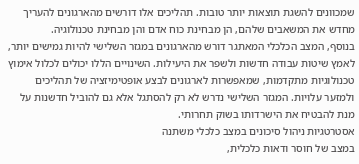שמכוונים להשגת תוצאות יותר טובות. תהליכים אלו דורשים מהארגונים להעריך מחדש את המשאבים שלהם, הן מבחינת כוח אדם והן מבחינת טכנולוגיה.
בנוסף, המצב הכלכלי המאתגר דורש מהארגונים במגזר השלישי להיות גמישים יותר, לאמץ שיטות עבודה חדשות ולשפר את היעילות. השינויים הללו יכולים לכלול אימוץ טכנולוגיות מתקדמות, שמאפשרות לארגונים לבצע אופטימיזציה של תהליכים ולמזער עלויות. המגזר השלישי נדרש לא רק להסתגל אלא גם להוביל חדשנות על מנת להבטיח את הישרדותו בשוק תחרותי.
אסטרטגיות ניהול סיכונים במצב כלכלי משתנה
במצב של חוסר ודאות כלכלית,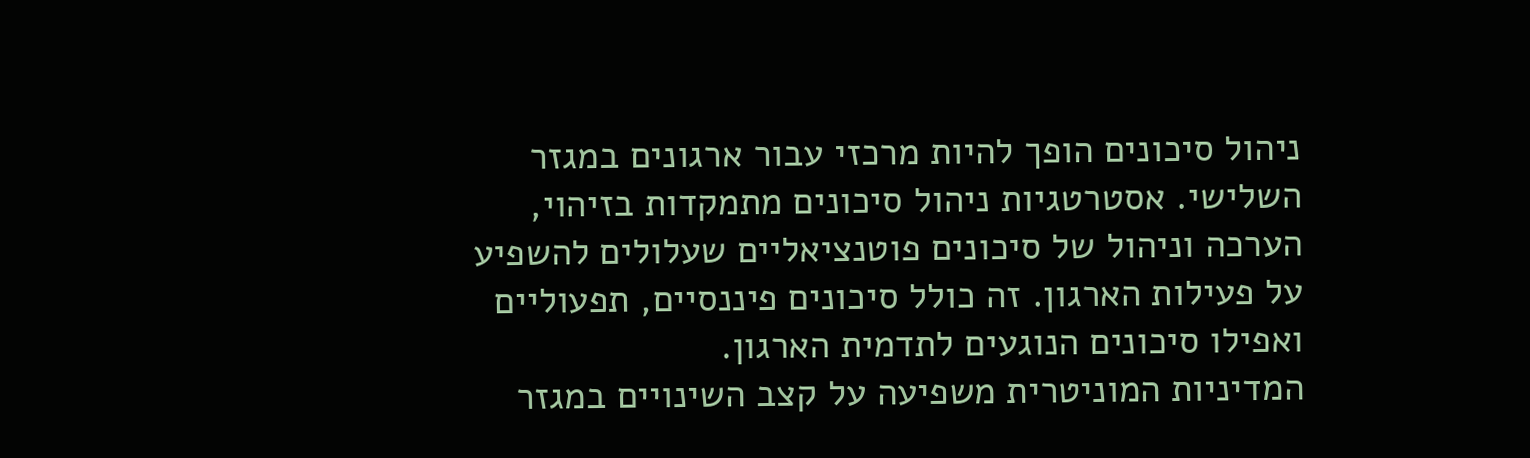ניהול סיכונים הופך להיות מרכזי עבור ארגונים במגזר השלישי. אסטרטגיות ניהול סיכונים מתמקדות בזיהוי, הערכה וניהול של סיכונים פוטנציאליים שעלולים להשפיע על פעילות הארגון. זה כולל סיכונים פיננסיים, תפעוליים ואפילו סיכונים הנוגעים לתדמית הארגון.
המדיניות המוניטרית משפיעה על קצב השינויים במגזר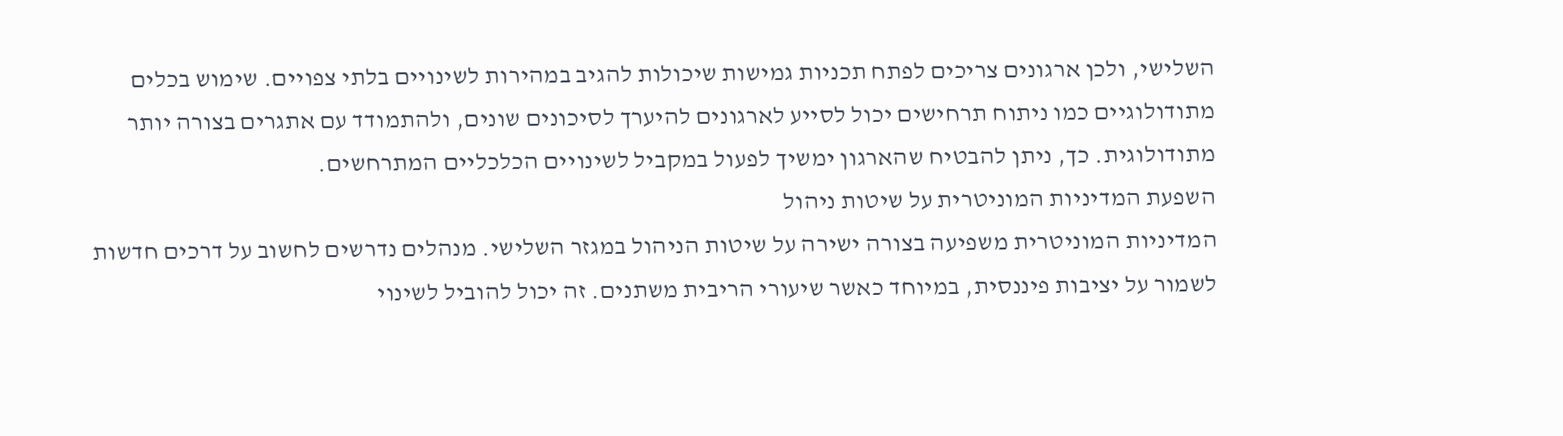השלישי, ולכן ארגונים צריכים לפתח תכניות גמישות שיכולות להגיב במהירות לשינויים בלתי צפויים. שימוש בכלים מתודולוגיים כמו ניתוח תרחישים יכול לסייע לארגונים להיערך לסיכונים שונים, ולהתמודד עם אתגרים בצורה יותר מתודולוגית. כך, ניתן להבטיח שהארגון ימשיך לפעול במקביל לשינויים הכלכליים המתרחשים.
השפעת המדיניות המוניטרית על שיטות ניהול
המדיניות המוניטרית משפיעה בצורה ישירה על שיטות הניהול במגזר השלישי. מנהלים נדרשים לחשוב על דרכים חדשות לשמור על יציבות פיננסית, במיוחד כאשר שיעורי הריבית משתנים. זה יכול להוביל לשינוי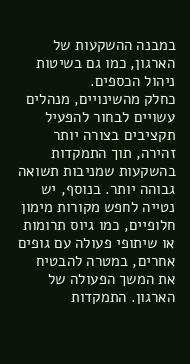במבנה ההשקעות של הארגון, כמו גם בשיטות ניהול הכספים.
כחלק מהשינויים, מנהלים עשויים לבחור להפעיל תקציבים בצורה יותר זהירה, תוך התמקדות בהשקעות שמניבות תשואה גבוהה יותר. בנוסף, יש נטייה לחפש מקורות מימון חלופיים, כמו גיוס תרומות או שיתופי פעולה עם גופים אחרים, במטרה להבטיח את המשך הפעולה של הארגון. התמקדות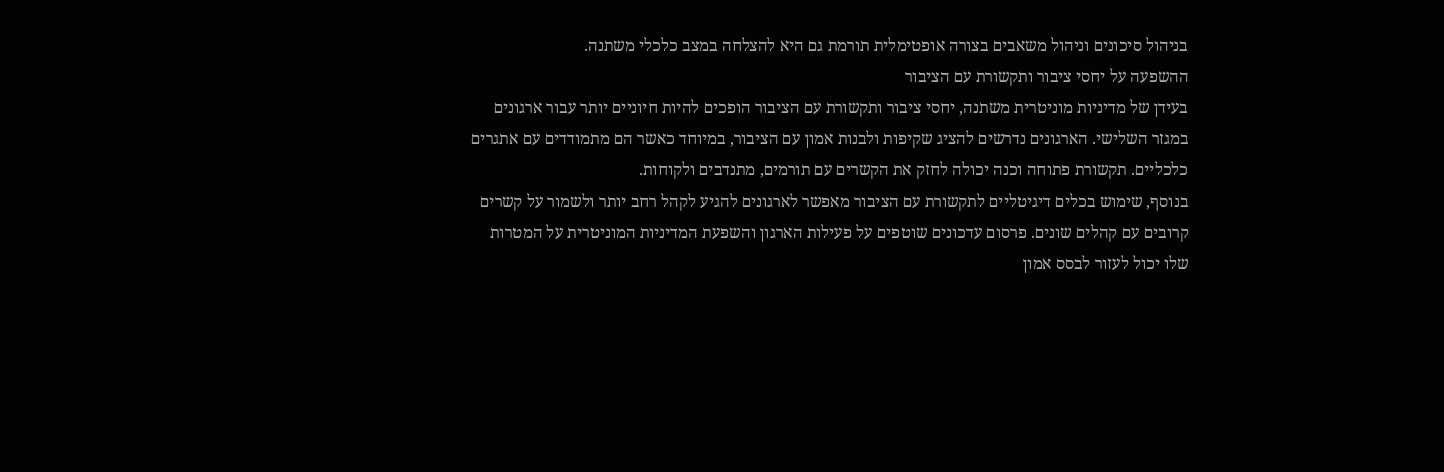בניהול סיכונים וניהול משאבים בצורה אופטימלית תורמת גם היא להצלחה במצב כלכלי משתנה.
ההשפעה על יחסי ציבור ותקשורת עם הציבור
בעידן של מדיניות מוניטרית משתנה, יחסי ציבור ותקשורת עם הציבור הופכים להיות חיוניים יותר עבור ארגונים במגזר השלישי. הארגונים נדרשים להציג שקיפות ולבנות אמון עם הציבור, במיוחד כאשר הם מתמודדים עם אתגרים כלכליים. תקשורת פתוחה וכנה יכולה לחזק את הקשרים עם תורמים, מתנדבים ולקוחות.
בנוסף, שימוש בכלים דיגיטליים לתקשורת עם הציבור מאפשר לארגונים להגיע לקהל רחב יותר ולשמור על קשרים קרובים עם קהלים שונים. פרסום עדכונים שוטפים על פעילות הארגון והשפעת המדיניות המוניטרית על המטרות שלו יכול לעזור לבסס אמון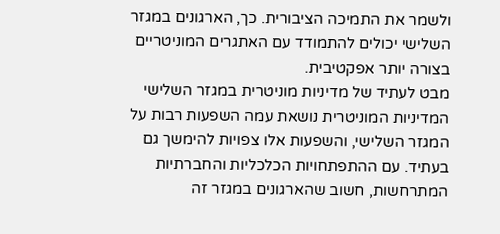ולשמר את התמיכה הציבורית. כך, הארגונים במגזר השלישי יכולים להתמודד עם האתגרים המוניטריים בצורה יותר אפקטיבית.
מבט לעתיד של מדיניות מוניטרית במגזר השלישי
המדיניות המוניטרית נושאת עמה השפעות רבות על המגזר השלישי, והשפעות אלו צפויות להימשך גם בעתיד. עם ההתפתחויות הכלכליות והחברתיות המתרחשות, חשוב שהארגונים במגזר זה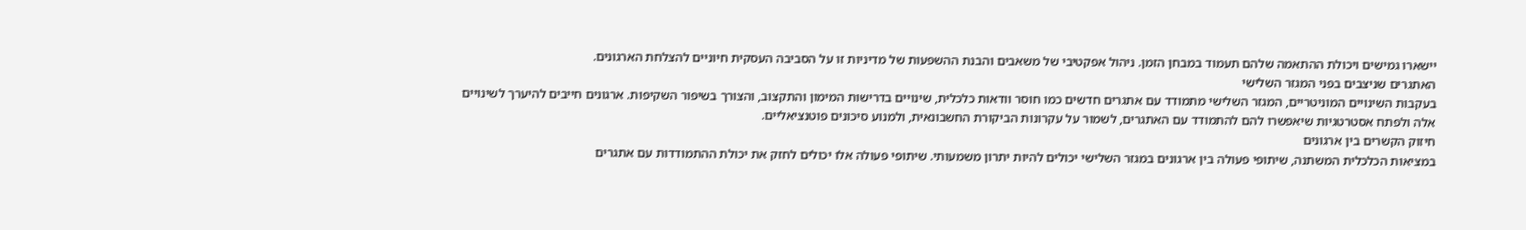יישארו גמישים ויכולת ההתאמה שלהם תעמוד במבחן הזמן. ניהול אפקטיבי של משאבים והבנת ההשפעות של מדיניות זו על הסביבה העסקית חיוניים להצלחת הארגונים.
האתגרים שניצבים בפני המגזר השלישי
בעקבות השינויים המוניטריים, המגזר השלישי מתמודד עם אתגרים חדשים כמו חוסר וודאות כלכלית, שינויים בדרישות המימון והתקצוב, והצורך בשיפור השקיפות. ארגונים חייבים להיערך לשינויים אלה ולפתח אסטרטגיות שיאפשרו להם להתמודד עם האתגרים, לשמור על עקרונות הביקורת החשבונאית, ולמנוע סיכונים פוטנציאליים.
חיזוק הקשרים בין ארגונים
במציאות הכלכלית המשתנה, שיתופי פעולה בין ארגונים במגזר השלישי יכולים להיות יתרון משמעותי. שיתופי פעולה אלו יכולים לחזק את יכולת ההתמודדות עם אתגרים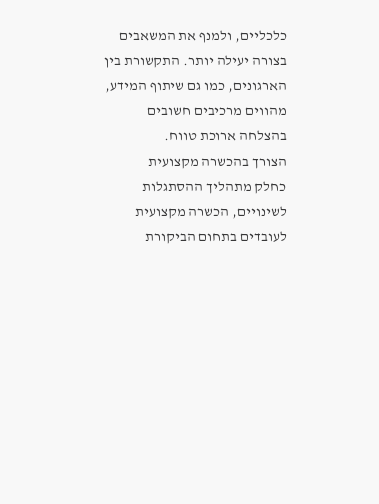כלכליים, ולמנף את המשאבים בצורה יעילה יותר. התקשורת בין הארגונים, כמו גם שיתוף המידע, מהווים מרכיבים חשובים בהצלחה ארוכת טווח.
הצורך בהכשרה מקצועית
כחלק מתהליך ההסתגלות לשינויים, הכשרה מקצועית לעובדים בתחום הביקורת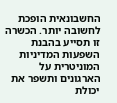החשבונאית הופכת לחשובה יותר. הכשרה זו תסייע בהבנת השפעות המדיניות המוניטרית על הארגונים ותשפר את יכולת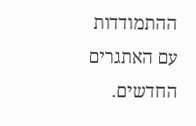ההתמודדות עם האתגרים החדשים.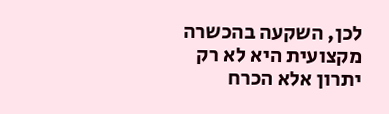לכן, השקעה בהכשרה מקצועית היא לא רק יתרון אלא הכרח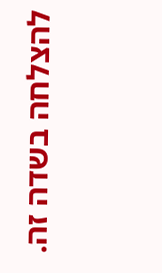להצלחה בשדה זה.